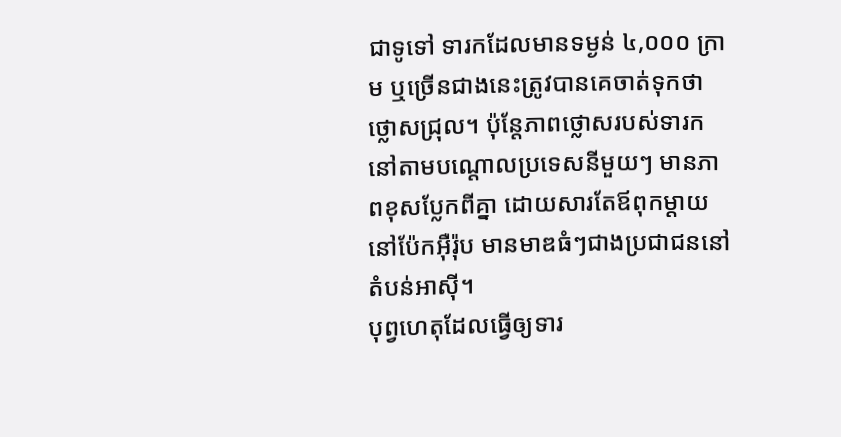ជាទូទៅ ទារកដែលមានទម្ងន់ ៤,០០០ ក្រាម ឬច្រើនជាងនេះត្រូវបានគេចាត់ទុកថា ថ្លោសជ្រុល។ ប៉ុន្តែភាពថ្លោសរបស់ទារកនៅតាមបណ្តោលប្រទេសនីមួយៗ មានភាពខុសប្លែកពីគ្នា ដោយសារតែឪពុកម្តាយនៅប៉ែកអ៊ឺរ៉ុប មានមាឌធំៗជាងប្រជាជននៅតំបន់អាស៊ី។
បុព្វហេតុដែលធ្វើឲ្យទារ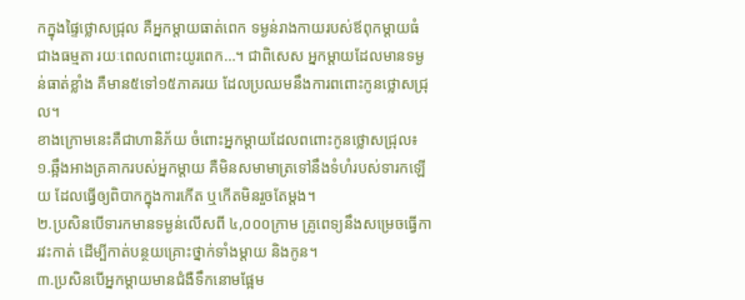កក្នុងផ្ទៃថ្លោសជ្រុល គឺអ្នកម្តាយធាត់ពេក ទម្ងន់រាងកាយរបស់ឪពុកម្តាយធំជាងធម្មតា រយៈពេលពពោះយូរពេក…។ ជាពិសេស អ្នកម្តាយដែលមានទម្ងន់ធាត់ខ្លាំង គឺមាន៥ទៅ១៥ភាគរយ ដែលប្រឈមនឹងការពពោះកូនថ្លោសជ្រុល។
ខាងក្រោមនេះគឺជាហានិភ័យ ចំពោះអ្នកម្តាយដែលពពោះកូនថ្លោសជ្រុល៖
១.ឆ្អឹងអាងត្រគាករបស់អ្នកម្តាយ គឺមិនសមាមាត្រទៅនឹងទំហំរបស់ទារកឡើយ ដែលធ្វើឲ្យពិបាកក្នុងការកើត ឬកើតមិនរួចតែម្តង។
២.ប្រសិនបើទារកមានទម្ងន់លើសពី ៤,០០០ក្រាម គ្រូពេទ្យនឹងសម្រេចធ្វើការវះកាត់ ដើម្បីកាត់បន្ថយគ្រោះថ្នាក់ទាំងម្តាយ និងកូន។
៣.ប្រសិនបើអ្នកម្តាយមានជំងឺទឹកនោមផ្អែម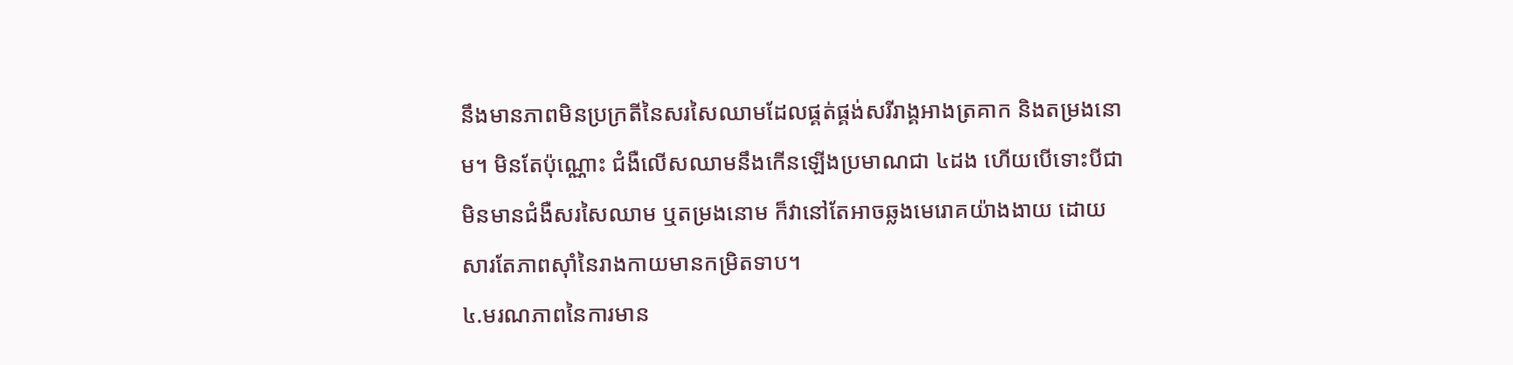នឹងមានភាពមិនប្រក្រតីនៃសរសៃឈាមដែលផ្គត់ផ្គង់សរីរាង្គអាងត្រគាក និងតម្រងនោម។ មិនតែប៉ុណ្ណោះ ជំងឺលើសឈាមនឹងកើនឡើងប្រមាណជា ៤ដង ហើយបើទោះបីជាមិនមានជំងឺសរសៃឈាម ឬតម្រងនោម ក៏វានៅតែអាចឆ្លងមេរោគយ៉ាងងាយ ដោយសារតែភាពស៊ាំនៃរាងកាយមានកម្រិតទាប។
៤.មរណភាពនៃការមាន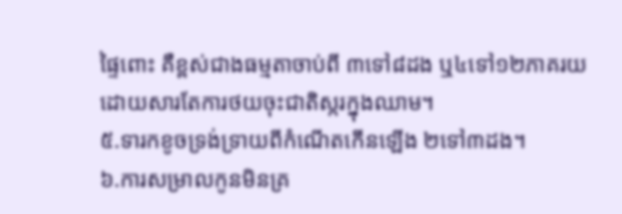ផ្ទៃពោះ គឺខ្ពស់ជាងធម្មតាចាប់ពី ៣ទៅ៨ដង ឬ៤ទៅ១២ភាគរយ ដោយសារតែការថយចុះជាតិស្ករក្នុងឈាម។
៥.ទារកខូចទ្រង់ទ្រាយពីកំណើតកើនឡើង ២ទៅ៣ដង។
៦.ការសម្រាលកូនមិនគ្រ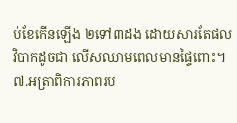ប់ខែកើនឡើង ២ទៅ៣ដង ដោយសារតែផលវិបាកដូចជា លើសឈាមពេលមានផ្ទៃពោះ។
៧.អត្រាពិការភាពរប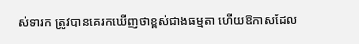ស់ទារក ត្រូវបានគេរកឃើញថាខ្ពស់ជាងធម្មតា ហើយឱកាសដែល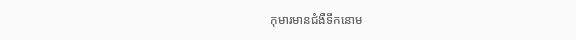កុមារមានជំងឺទឹកនោម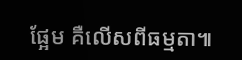ផ្អែម គឺលើសពីធម្មតា៕